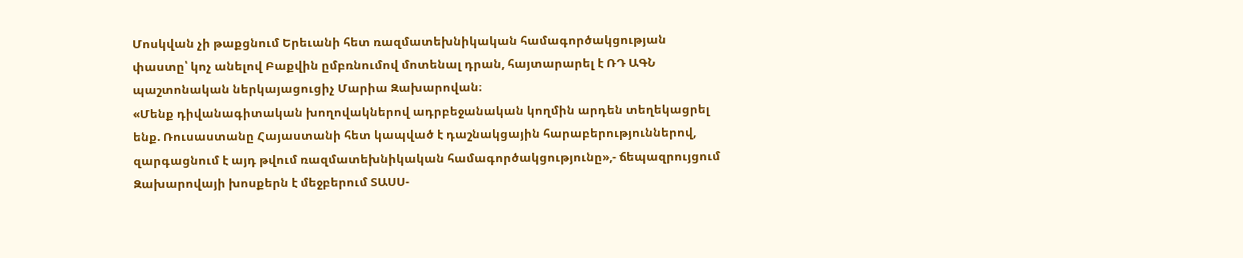Մոսկվան չի թաքցնում Երեւանի հետ ռազմատեխնիկական համագործակցության փաստը՝ կոչ անելով Բաքվին ըմբռնումով մոտենալ դրան, հայտարարել է ՌԴ ԱԳՆ պաշտոնական ներկայացուցիչ Մարիա Զախարովան։
«Մենք դիվանագիտական խողովակներով ադրբեջանական կողմին արդեն տեղեկացրել ենք. Ռուսաստանը Հայաստանի հետ կապված է դաշնակցային հարաբերություններով, զարգացնում է այդ թվում ռազմատեխնիկական համագործակցությունը»,- ճեպազրույցում Զախարովայի խոսքերն է մեջբերում ՏԱՍՍ-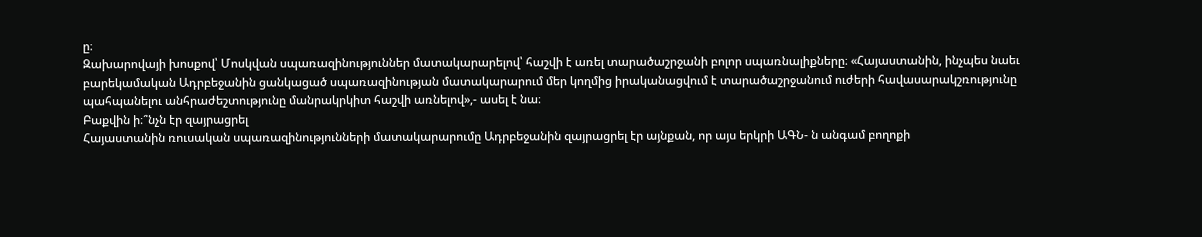ը։
Զախարովայի խոսքով՝ Մոսկվան սպառազինություններ մատակարարելով՝ հաշվի է առել տարածաշրջանի բոլոր սպառնալիքները։ «Հայաստանին, ինչպես նաեւ բարեկամական Ադրբեջանին ցանկացած սպառազինության մատակարարում մեր կողմից իրականացվում է տարածաշրջանում ուժերի հավասարակշռությունը պահպանելու անհրաժեշտությունը մանրակրկիտ հաշվի առնելով»,- ասել է նա։
Բաքվին ի։՞նչն էր զայրացրել
Հայաստանին ռուսական սպառազինությունների մատակարարումը Ադրբեջանին զայրացրել էր այնքան, որ այս երկրի ԱԳՆ- ն անգամ բողոքի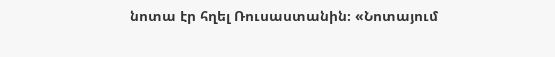նոտա էր հղել Ռուսաստանին։ «Նոտայում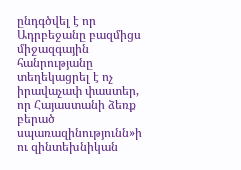ընդգծվել է որ Ադրբեջանը բազմիցս միջազգային հանրությանը տեղեկացրել է ոչ իրավաչափ փաստեր, որ Հայաստանի ձեռք բերած սպառազինությունն»ի ու զինտեխնիկան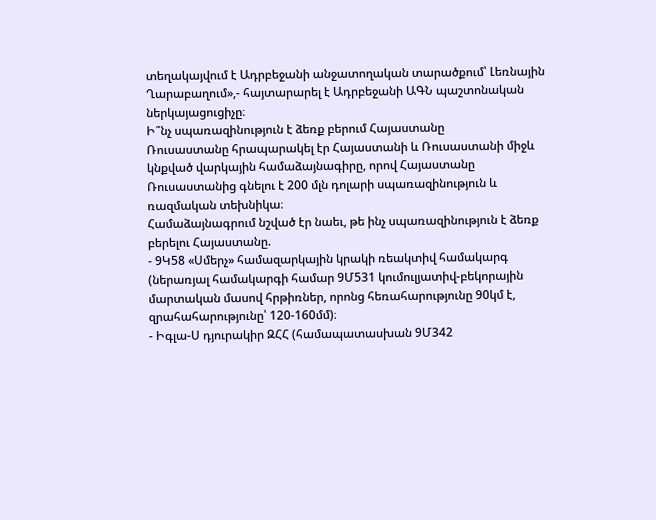տեղակայվում է Ադրբեջանի անջատողական տարածքում՝ Լեռնային Ղարաբաղում»,- հայտարարել է Ադրբեջանի ԱԳՆ պաշտոնական ներկայացուցիչը։
Ի՞նչ սպառազինություն է ձեռք բերում Հայաստանը
Ռուսաստանը հրապարակել էր Հայաստանի և Ռուսաստանի միջև կնքված վարկային համաձայնագիրը, որով Հայաստանը Ռուսաստանից գնելու է 200 մլն դոլարի սպառազինություն և ռազմական տեխնիկա։
Համաձայնագրում նշված էր նաեւ, թե ինչ սպառազինություն է ձեռք բերելու Հայաստանը.
- 9Կ58 «Սմերչ» համազարկային կրակի ռեակտիվ համակարգ (ներառյալ համակարգի համար 9Մ531 կումուլյատիվ-բեկորային մարտական մասով հրթիռներ, որոնց հեռահարությունը 90կմ է, զրահահարությունը՝ 120-160մմ)։
- Իգլա-Ս դյուրակիր ԶՀՀ (համապատասխան 9Մ342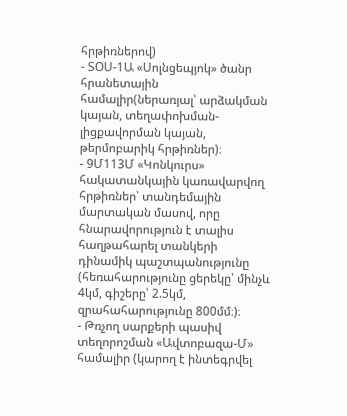հրթիռներով)
- ՏՕՍ-1Ա «Սոլնցեպյոկ» ծանր հրանետային համալիր(ներառյալ՝ արձակման կայան, տեղափոխման-լիցքավորման կայան, թերմոբարիկ հրթիռներ)։
- 9Մ113Մ «Կոնկուրս» հակատանկային կառավարվող հրթիռներ՝ տանդեմային մարտական մասով, որը հնարավորություն է տալիս հաղթահարել տանկերի դինամիկ պաշտպանությունը (հեռահարությունը ցերեկը՝ մինչև 4կմ, գիշերը՝ 2.5կմ, զրահահարությունը 800մմ։)։
- Թռչող սարքերի պասիվ տեղորոշման «Ավտոբազա-Մ» համալիր (կարող է ինտեգրվել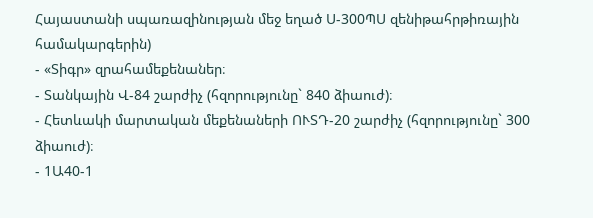Հայաստանի սպառազինության մեջ եղած Ս-300ՊՍ զենիթահրթիռային համակարգերին)
- «Տիգր» զրահամեքենաներ։
- Տանկային Վ-84 շարժիչ (հզորությունը` 840 ձիաուժ)։
- Հետևակի մարտական մեքենաների ՈՒՏԴ-20 շարժիչ (հզորությունը` 300 ձիաուժ)։
- 1Ա40-1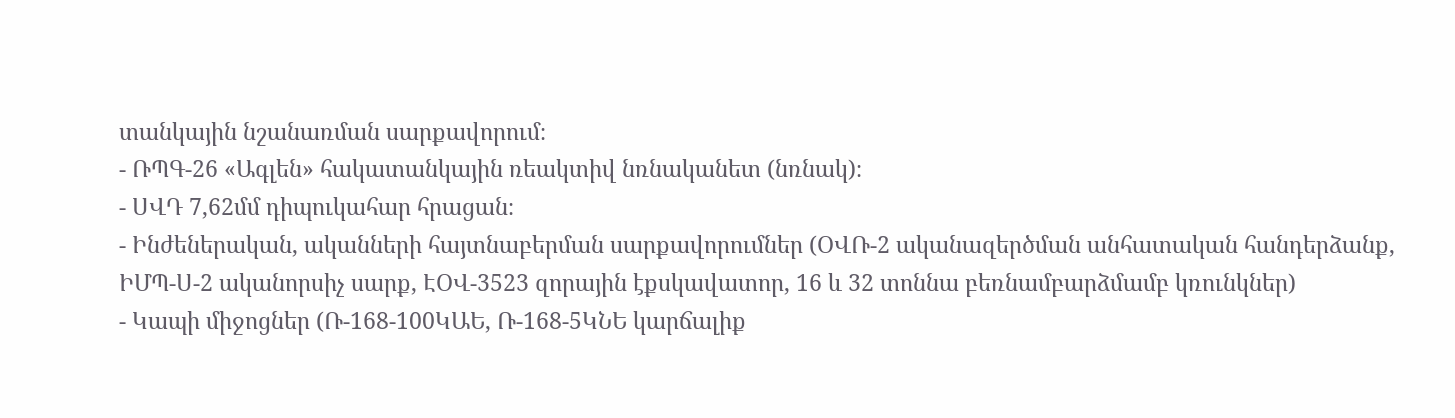տանկային նշանառման սարքավորում։
- ՌՊԳ-26 «Ագլեն» հակատանկային ռեակտիվ նռնականետ (նռնակ)։
- ՍՎԴ 7,62մմ դիպուկահար հրացան։
- Ինժեներական, ականների հայտնաբերման սարքավորումներ (ՕՎՌ-2 ականազերծման անհատական հանդերձանք, ԻՄՊ-Ս-2 ականորսիչ սարք, ԷՕՎ-3523 զորային էքսկավատոր, 16 և 32 տոննա բեռնամբարձմամբ կռունկներ)
- Կապի միջոցներ (Ռ-168-100ԿԱԵ, Ռ-168-5ԿՆԵ կարճալիք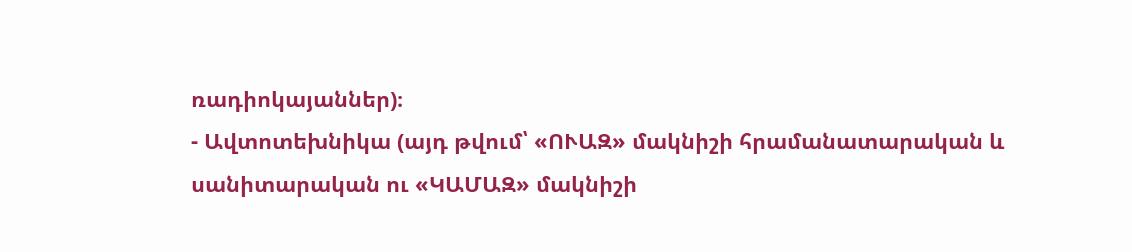ռադիոկայաններ)։
- Ավտոտեխնիկա (այդ թվում՝ «ՈՒԱԶ» մակնիշի հրամանատարական և սանիտարական ու «ԿԱՄԱԶ» մակնիշի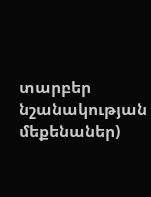տարբեր նշանակության մեքենաներ)